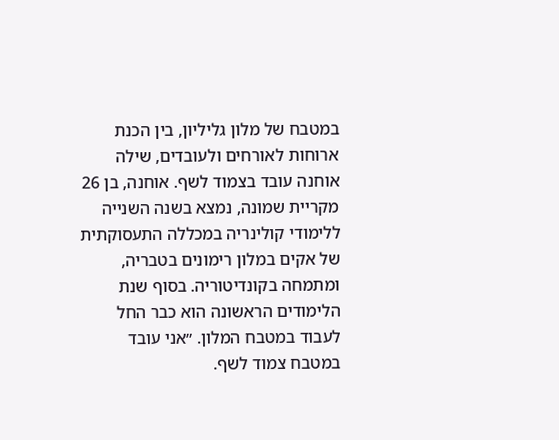במטבח של מלון גליליון, בין הכנת ארוחות לאורחים ולעובדים, שילה אוחנה עובד בצמוד לשף. אוחנה, בן 26 מקריית שמונה, נמצא בשנה השנייה ללימודי קולינריה במכללה התעסוקתית של אקים במלון רימונים בטבריה, ומתמחה בקונדיטוריה. בסוף שנת הלימודים הראשונה הוא כבר החל לעבוד במטבח המלון. ״אני עובד במטבח צמוד לשף.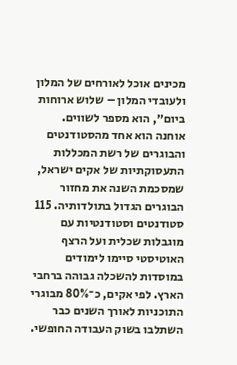מכינים אוכל לאורחים של המלון ולעובדי המלון – שלוש ארוחות ביום״, הוא מספר לשווים.
אוחנה הוא אחד מהסטודנטים והבוגרים של רשת המכללות התעסוקתיות של אקים ישראל, שמסכמת השנה את מחזור הבוגרים הגדול בתולדותיה. 115 סטודנטים וסטודנטיות עם מוגבלות שכלית ועל הרצף האוטיסטי סיימו לימודים במוסדות להשכלה גבוהה ברחבי הארץ. לפי אקים, כ־80% מבוגרי התוכניות לאורך השנים כבר השתלבו בשוק העבודה החופשי.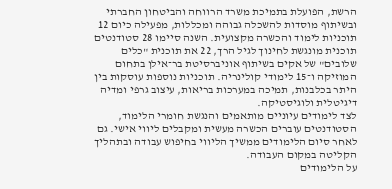הרשת, הפועלת בתמיכת משרד הרווחה והביטחון החברתי ובשיתוף מוסדות להשכלה גבוהה ומכללות, מפעילה כיום 12 תוכניות לימוד והכשרה מקצועית. השנה סיימו 28 סטודנטים תוכנית מונגשת לחינוך לגיל הרך, 22 את תוכנית "כלים שלובים" של אקים בשיתוף אוניברסיטת בר־אילן בתחום המוזיקה ו־15 לימודי קולינריה. תוכניות נוספות עוסקות בין היתר בכלבנות, תמיכה במערכות בריאות, עיצוב גרפי ומדיה דיגיטלית ולוגיסטיקה.
לצד לימודים עיוניים מותאמים והנגשת חומרי הלימוד, הסטודנטים עוברים הכשרה מעשית ומקבלים ליווי אישי. גם לאחר סיום הלימודים ממשיך הליווי בחיפוש עבודה ובתהליך הקליטה במקום העבודה.
על הלימודים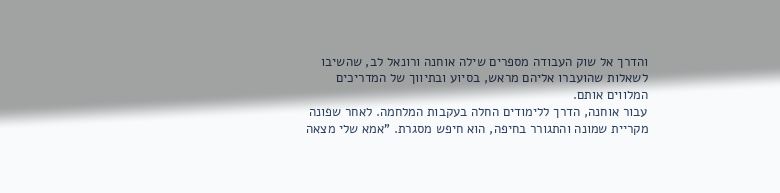והדרך אל שוק העבודה מספרים שילה אוחנה ורונאל לב, שהשיבו לשאלות שהועברו אליהם מראש, בסיוע ובתיווך של המדריכים המלווים אותם.
עבור אוחנה, הדרך ללימודים החלה בעקבות המלחמה. לאחר שפונה מקריית שמונה והתגורר בחיפה, הוא חיפש מסגרת. "אמא שלי מצאה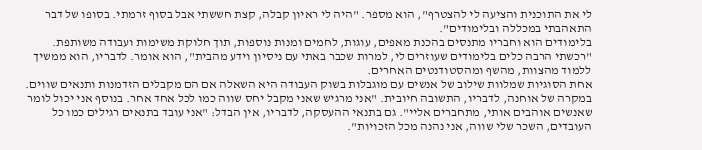לי את התוכנית והציעה לי להצטרף", הוא מספר. "היה לי ראיון קבלה, קצת חששתי אבל בסוף זרמתי. בסופו של דבר התאהבתי במכללה ובלימודים".
בלימודים הוא וחבריו מתנסים בהכנת מאפים, עוגות, לחמים ומנות נוספות, תוך חלוקת משימות ועבודה משותפת. "רכשתי הרבה כלים בלימודים שעוזרים לי, למרות שכבר באתי עם ניסיון וידע מהבית", הוא אומר. לדבריו, הוא ממשיך ללמוד מהצוות, מהשף ומהסטודנטים האחרים.
אחת הסוגיות שמלוות שילוב של אנשים עם מוגבלות בשוק העבודה היא השאלה אם הם מקבלים הזדמנות ותנאים שווים. במקרה של אוחנה, לדבריו, התשובה חיובית. "אני מרגיש שאני מקבל יחס שווה כמו לכל אחד אחר. בנוסף אני יכול לומר שאנשים אוהבים אותי, מתחברים אליי". גם בתנאי ההעסקה, לדבריו, אין הבדל: "אני עובד בתנאים רגילים כמו כל העובדים, השכר שלי שווה, אני נהנה מכל הזכויות".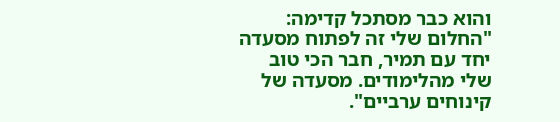והוא כבר מסתכל קדימה: "החלום שלי זה לפתוח מסעדה יחד עם תמיר, חבר הכי טוב שלי מהלימודים. מסעדה של קינוחים ערביים".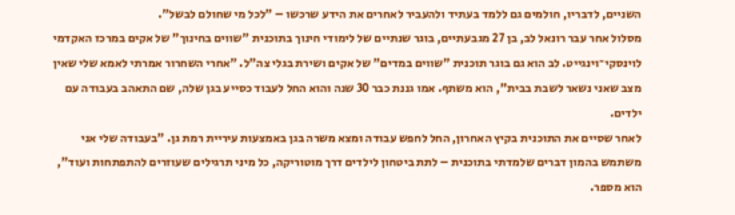השניים, לדבריו, חולמים גם ללמד בעתיד ולהעביר לאחרים את הידע שרכשו – "לכל מי שחולם לבשל".
מסלול אחר עבר רונאל לב, בן 27 מגבעתיים, בוגר שנתיים של לימודי חינוך בתוכנית "שווים בחינוך" של אקים במרכז האקדמי לוינסקי־וינגייט. לב הוא גם בוגר תוכנית "שווים במדים" של אקים ושירת בגלי צה"ל. "אחרי השחרור אמרתי לאמא שלי שאין מצב שאני נשאר לשבת בבית", הוא משתף. אמו גננת כבר 30 שנה והוא החל לעבוד כסייע בגן שלה, שם התאהב בעבודה עם ילדים.
לאחר שסיים את התוכנית בקיץ האחרון, החל לחפש עבודה ומצא משרה בגן באמצעות עיריית רמת גן. "בעבודה שלי אני משתמש בהמון דברים שלמדתי בתוכנית – לתת ביטחון לילדים דרך מוטוריקה, כל מיני תרגילים שעוזרים להתפתחות ועוד", הוא מספר.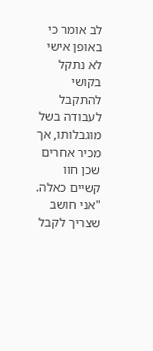לב אומר כי באופן אישי לא נתקל בקושי להתקבל לעבודה בשל מוגבלותו, אך מכיר אחרים שכן חוו קשיים כאלה. "אני חושב שצריך לקבל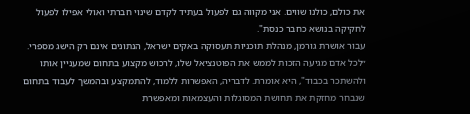את כולם, כולנו שווים. אני מקווה גם לפעול בעתיד לקדם שינוי חברתי ואולי אפילו לפעול לחקיקה בנושא כחבר כנסת".
עבור אושרת גורמן, מנהלת תוכניות תעסוקה באקים ישראל, הנתונים אינם רק הישג מספרי. ״לכל אדם מגיעה הזכות לממש את הפוטנציאל שלו, לרכוש מקצוע בתחום שמעניין אותו ולהשתכר בכבוד", היא אומרת. לדבריה, האפשרות ללמוד, להתמקצע ובהמשך לעבוד בתחום שנבחר מחזקת את תחושת המסוגלות והעצמאות ומאפשרת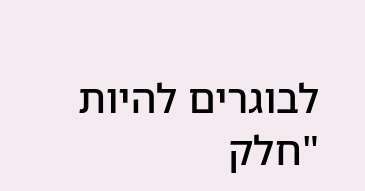לבוגרים להיות "חלק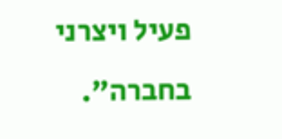פעיל ויצרני בחברה".